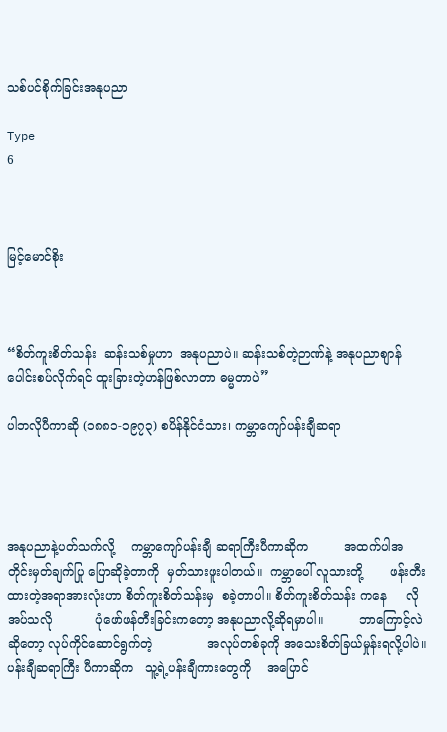သစ်ပင်စိုက်ခြင်းအနုပညာ

Type
6



မြင့်မောင်စိုး



“စိတ်ကူးစိတ်သန်း  ဆန်းသစ်မှုဟာ  အနုပညာပဲ။ ဆန်းသစ်တဲ့ဉာဏ်နဲ့ အနုပညာစျာန်ပေါင်းစပ်လိုက်ရင် ထူးခြားတဲ့ဟန်ဖြစ်လာတာ ဓမ္မတာပဲ”

ပါဘလိုပီကာဆို (၁၈၈၁-၁၉၇၃) စပိန်နိုင်ငံသား၊ ကမ္ဘာကျော်ပန်းချီဆရာ




အနုပညာနဲ့ပတ်သက်လို့    ကမ္ဘာကျော်ပန်းချီ ဆရာကြီးပီကာဆိုက         အထက်ပါအတိုင်းမှတ်ချက်ပြု ပြောဆိုခဲ့တာကို  မှတ်သားဖူးပါတယ်။  ကမ္ဘာပေါ် လူသားတို့       ဖန်းတီးထားတဲ့အရာအားလုံးဟာ စိတ်ကူးစိတ်သန်းမှ  စခဲ့တာပါ။ စိတ်ကူးစိတ်သန်း ကနေ     လိုအပ်သလို           ပုံဖော်ဖန်တီးခြင်းကတော့ အနုပညာလို့ဆိုရမှာပါ။         ဘာကြောင့်လဲဆိုတော့ လုပ်ကိုင်ဆောင်ရွက်တဲ့              အလုပ်တစ်ခုကို အသေးစိတ်ခြယ်မှုန်းရလို့ပါပဲ။     ပန်းချီဆရာကြီး ပီကာဆိုက   သူ့ရဲ့ပန်းချီကားတွေကို    အပြောင်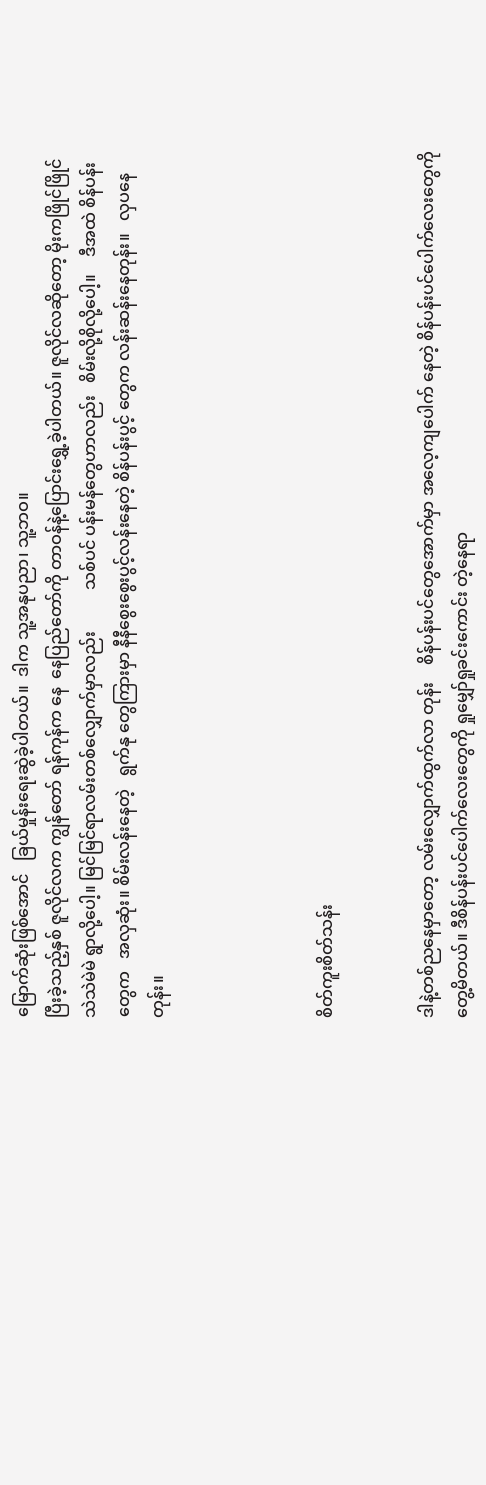မြောက်ဆုံးဖြစ်အောင်   ခြယ်မှုန်းရေးဆွဲခဲ့ပါတယ်။  ဒါက သူ့အနုပညာ၊ သူ့ဘဝ။
ပြီးခဲ့သည့်နှစ် ဇူလိုင်လက ကျွန်တော် ရန်ကုန်က နေ  နေပြည်တော်ကို တာဝန်နဲ့ပြောင်းရွှေ့ခဲ့ပါတယ်။ ဇူလိုင်လဆိုတော့ မိုးကဖြိုင်ဖြိုင်သဲသဲမဲမဲ ရွာလို့ပေါ့။ မြင်မြင်ရာလမ်းတစ်လျှောက်မှာလည်း          သစ်ပင် ပန်းမန်တွေဟာလည်း   စိမ်းလို့စိုလို့ပေါ့။    ဒီအထဲ စိန်ပန်းတွေက   အလှဆုံး။ စိမ်းလန်းနေတဲ့   ရွက်နု တွေကြားမှာ နီနီစွေးစွေးပွင့်လန်းနေတဲ့ စိန်ပန်းပွင့် တွေက လန်းဆန်းနေတုန်း။   လှပနေတုန်း။




စိတ်ကူးစိတ်သန်း


ဒါနဲ့တစ်ညနေမှာတော့ လမ်းလျှောက်ထွက်လာ တုန်း    စိန်ပန်းပင်တွေအောက်မှာ အလေ့ကျပေါက် နေတဲ့ စိန်ပန်းပင်ပေါက်လေးတွေကို  တွေ့မိတယ်။ ဒီစိန်ပန်းပင်ပေါက်လေးတွေကို ရှုမျှော်ရှုခင်းကောင်း တဲ့နေရာ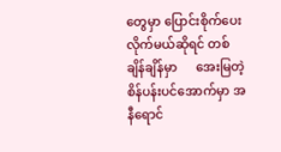တွေမှာ ပြောင်းစိုက်ပေးလိုက်မယ်ဆိုရင် တစ်ချိန်ချိန်မှာ      အေးမြတဲ့စိန်ပန်းပင်အောက်မှာ အနီရောင်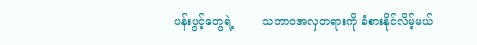ပန်းပွင့်တွေရဲ့        သဘာဝအလှတရားကို ခံစားနိုင်လိမ့်မယ်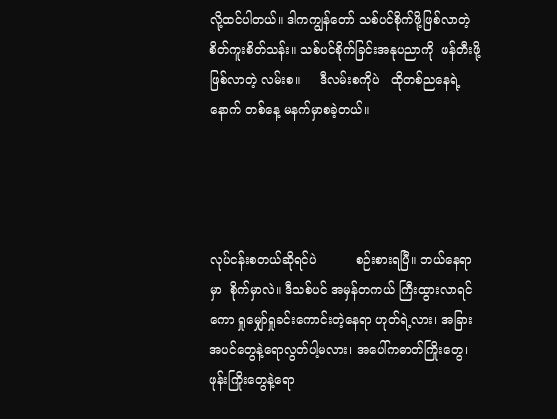လို့ထင်ပါတယ်။ ဒါကကျွန်တော် သစ်ပင်စိုက်ဖို့ဖြစ်လာတဲ့             စိတ်ကူးစိတ်သန်း။ သစ်ပင်စိုက်ခြင်းအနုပညာကို  ဖန်တီးဖို့ဖြစ်လာတဲ့ လမ်းစ။     ဒီလမ်းစကိုပဲ   ထိုတစ်ညနေရဲ့    နောက် တစ်နေ့ မနက်မှာစခဲ့တယ်။




လုပ်ငန်းစတယ်ဆိုရင်ပဲ          စဉ်းစားရပြီ။ ဘယ်နေရာမှာ  စိုက်မှာလဲ။ ဒီသစ်ပင် အမှန်တကယ် ကြီးထွားလာရင်ကော ရှုမျှော်ရှုခင်းကောင်းတဲ့နေရာ ဟုတ်ရဲ့လား၊ အခြားအပင်တွေနဲ့ရောလွတ်ပါ့မလား၊ အပေါ်ကဓာတ်ကြိုးတွေ၊      ဖုန်းကြိုးတွေနဲ့ရော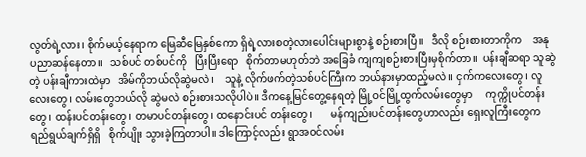လွတ်ရဲ့လား၊ စိုက်မယ့်နေရာက မြေဆီမြေနှစ်ကော ရှိရဲ့လားစတဲ့လားပေါင်းများစွာနဲ့ စဉ်းစားပြီ။   ဒီလို စဉ်းစားတာကိုက    အနုပညာဆန်နေတာ။   သစ်ပင် တစ်ပင်ကို   ပြီးပြီးရော   စိုက်တာမဟုတ်ဘဲ အခြေခံ ကျကျစဉ်းစားပြီးမှစိုက်တာ။  ပန်းချီဆရာ သူဆွဲတဲ့ ပန်းချီကားထဲမှာ   အိမ်ကိုဘယ်လိုဆွဲမလဲ၊    သူနဲ့ လိုက်ဖက်တဲ့သစ်ပင်ကြီးက ဘယ်နားမှာထည့်မလဲ။ ငှက်ကလေးတွေ၊ လူလေးတွေ၊ လမ်းတွေဘယ်လို ဆွဲမလဲ စဉ်းစားသလိုပါပဲ။ ဒီကနေ့မြင်တွေ့နေရတဲ့ မြို့ဝင်မြို့ထွက်လမ်းတွေမှာ     ကုက္ကိုပင်တန်းတွေ၊ ထန်းပင်တန်းတွေ၊ တမာပင်တန်းတွေ၊ ထနောင်းပင် တန်းတွေ၊       မန်ကျည်းပင်တန်းတွေဟာလည်း ရှေးလူကြီးတွေက    ရည်ရွယ်ချက်ရှိရှိ   စိုက်ပျိုး သွားခဲ့ကြတာပါ။ ဒါကြောင့်လည်း ရွာအဝင်လမ်း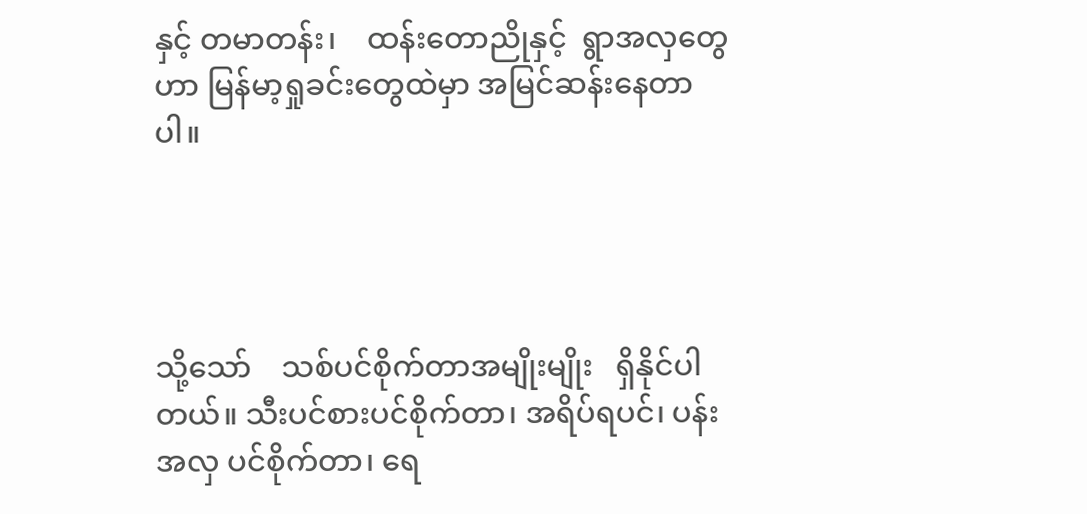နှင့် တမာတန်း၊    ထန်းတောညိုနှင့်  ရွာအလှတွေဟာ မြန်မာ့ရှုခင်းတွေထဲမှာ အမြင်ဆန်းနေတာပါ။




သို့သော်    သစ်ပင်စိုက်တာအမျိုးမျိုး   ရှိနိုင်ပါ တယ်။ သီးပင်စားပင်စိုက်တာ၊ အရိပ်ရပင်၊ ပန်းအလှ ပင်စိုက်တာ၊ ရေ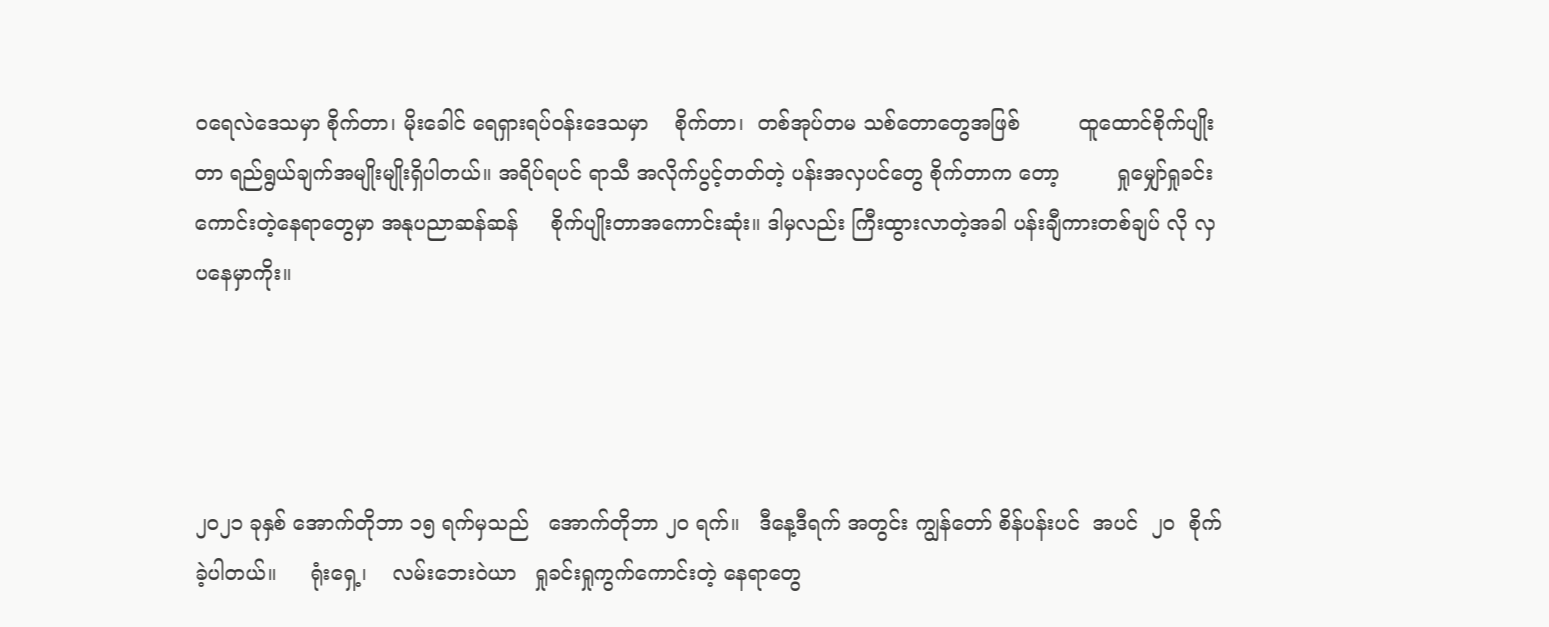ဝရေလဲဒေသမှာ စိုက်တာ၊ မိုးခေါင် ရေရှားရပ်ဝန်းဒေသမှာ    စိုက်တာ၊  တစ်အုပ်တမ သစ်တောတွေအဖြစ်         ထူထောင်စိုက်ပျိုးတာ ရည်ရွယ်ချက်အမျိုးမျိုးရှိပါတယ်။ အရိပ်ရပင် ရာသီ အလိုက်ပွင့်တတ်တဲ့ ပန်းအလှပင်တွေ စိုက်တာက တော့         ရှုမျှော်ရှုခင်းကောင်းတဲ့နေရာတွေမှာ အနုပညာဆန်ဆန်     စိုက်ပျိုးတာအကောင်းဆုံး။ ဒါမှလည်း ကြီးထွားလာတဲ့အခါ ပန်းချီကားတစ်ချပ် လို လှပနေမှာကိုး။




၂၀၂၁ ခုနှစ် အောက်တိုဘာ ၁၅ ရက်မှသည်   အောက်တိုဘာ ၂၀ ရက်။   ဒီနေ့ဒီရက် အတွင်း ကျွန်တော် စိန်ပန်းပင်  အပင်  ၂၀  စိုက်ခဲ့ပါတယ်။     ရုံးရှေ့၊    လမ်းဘေးဝဲယာ   ရှုခင်းရှုကွက်ကောင်းတဲ့ နေရာတွေ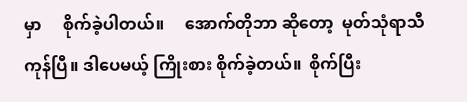မှာ     စိုက်ခဲ့ပါတယ်။     အောက်တိုဘာ ဆိုတော့  မုတ်သုံရာသီကုန်ပြီ။ ဒါပေမယ့် ကြိုးစား စိုက်ခဲ့တယ်။  စိုက်ပြီး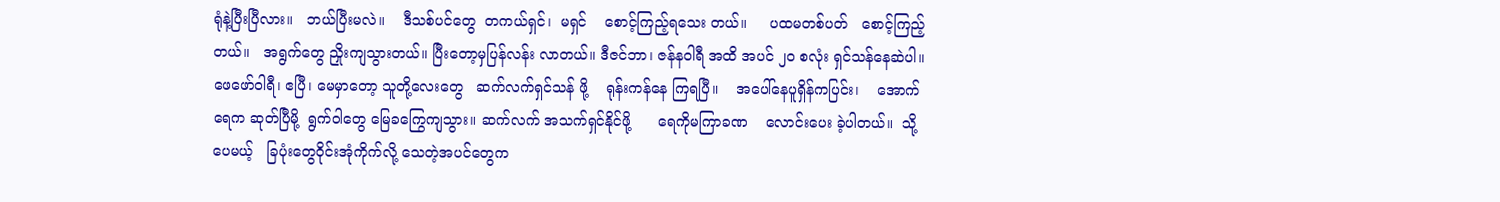ရုံနဲ့ပြီးပြီလား။   ဘယ်ပြီးမလဲ။    ဒီသစ်ပင်တွေ  တကယ်ရှင်၊  မရှင်    စောင့်ကြည့်ရသေး တယ်။     ပထမတစ်ပတ်   စောင့်ကြည့်တယ်။   အရွက်တွေ ညှိုးကျသွားတယ်။ ပြီးတော့မှပြန်လန်း လာတယ်။ ဒီဇင်ဘာ၊ ဇန်နဝါရီ အထိ အပင် ၂၀ စလုံး ရှင်သန်နေဆဲပါ။ ဖေဖော်ဝါရီ၊ ဧပြီ၊ မေမှာတော့ သူတို့လေးတွေ   ဆက်လက်ရှင်သန် ဖို့    ရုန်းကန်နေ ကြရပြီ။    အပေါ်နေပူရှိန်ကပြင်း၊    အောက်ရေက ဆုတ်ပြီမို့  ရွက်ဝါတွေ မြေခကြွေကျသွား။ ဆက်လက် အသက်ရှင်နိုင်ဖို့      ရေကိုမကြာခဏ    လောင်းပေး ခဲ့ပါတယ်။  သို့ပေမယ့်   ခြပုံးတွေဝိုင်းအုံကိုက်လို့ သေတဲ့အပင်တွေက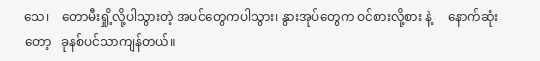သေ၊    တောမီးရှို့လို့ပါသွားတဲ့ အပင်တွေကပါသွား၊ နွားအုပ်တွေက ဝင်စားလို့စား နဲ့     နောက်ဆုံးတော့   ခုနစ်ပင်သာကျန်တယ်။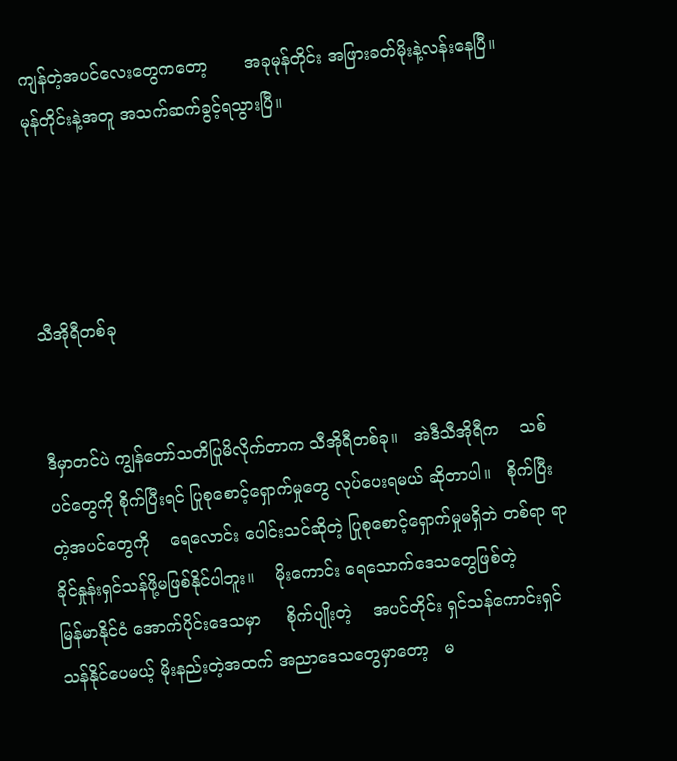ကျန်တဲ့အပင်လေးတွေကတော့       အခုမုန်တိုင်း အဖြားခတ်မိုးနဲ့လန်းနေပြီ။         မုန်တိုင်းနဲ့အတူ အသက်ဆက်ခွင့်ရသွားပြီ။




သီအိုရီတစ်ခု


ဒီမှာတင်ပဲ ကျွန်တော်သတိပြုမိလိုက်တာက သီအိုရီတစ်ခု။   အဲဒီသီအိုရီက    သစ်ပင်တွေကို စိုက်ပြီးရင် ပြုစုစောင့်ရှောက်မှုတွေ လုပ်ပေးရမယ် ဆိုတာပါ။   စိုက်ပြီးတဲ့အပင်တွေကို    ရေလောင်း ပေါင်းသင်ဆိုတဲ့ ပြုစုစောင့်ရှောက်မှုမရှိဘဲ တစ်ရာ ရာခိုင်နှုန်းရှင်သန်ဖို့မဖြစ်နိုင်ပါဘူး။    မိုးကောင်း ရေသောက်ဒေသတွေဖြစ်တဲ့            မြန်မာနိုင်ငံ အောက်ပိုင်းဒေသမှာ     စိုက်ပျိုးတဲ့    အပင်တိုင်း ရှင်သန်ကောင်းရှင်သန်နိုင်ပေမယ့် မိုးနည်းတဲ့အထက် အညာဒေသတွေမှာတော့   မ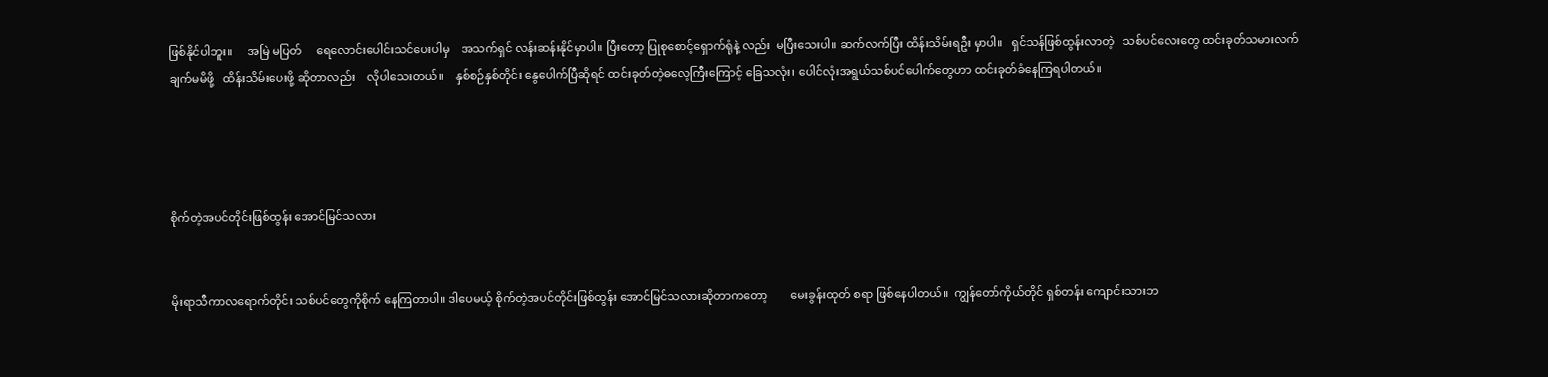ဖြစ်နိုင်ပါဘူး။     အမြဲ မပြတ်     ရေလောင်းပေါင်းသင်ပေးပါမှ    အသက်ရှင် လန်းဆန်းနိုင်မှာပါ။ ပြီးတော့ ပြုစုစောင့်ရှောက်ရုံနဲ့ လည်း  မပြီးသေးပါ။ ဆက်လက်ပြီး ထိန်းသိမ်းရဦး မှာပါ။   ရှင်သန်ဖြစ်ထွန်းလာတဲ့   သစ်ပင်လေးတွေ ထင်းခုတ်သမားလက်ချက်မမိဖို့   ထိန်းသိမ်းပေးဖို့ ဆိုတာလည်း    လိုပါသေးတယ်။    နှစ်စဉ်နှစ်တိုင်း နွေပေါက်ပြီဆိုရင် ထင်းခုတ်တဲ့ဓလေ့ကြီးကြောင့် ခြေသလုံး၊ ပေါင်လုံးအရွယ်သစ်ပင်ပေါက်တွေဟာ ထင်းခုတ်ခံနေကြရပါတယ်။




စိုက်တဲ့အပင်တိုင်းဖြစ်ထွန်း အောင်မြင်သလား


မိုးရာသီကာလရောက်တိုင်း သစ်ပင်တွေကိုစိုက် နေကြတာပါ။ ဒါပေမယ့် စိုက်တဲ့အပင်တိုင်းဖြစ်ထွန်း အောင်မြင်သလားဆိုတာကတော့        မေးခွန်းထုတ် စရာ ဖြစ်နေပါတယ်။  ကျွန်တော်ကိုယ်တိုင် ရှစ်တန်း ကျောင်းသားဘ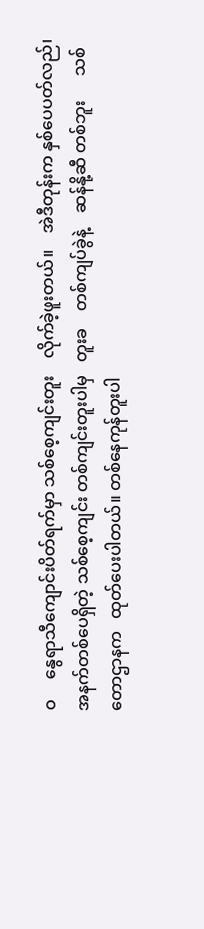ဝ     နွေရာသီကျောင်းပိတ်ရက်မှာ သစ်စေ့ကျင်းတူး    လိုက်ခဲ့ဖူးတယ်။    အဲဒီတုန်းက နှစ်ပေပတ်လည်၊ အနက်တစ်ပေရှိတဲ့ သစ်စေ့ကျင်း တစ်ကျင်းတူးပါမှ   တူးခ    တစ်ကျပ်ခွဲနဲ့    ဆန်နို့ဆီ တစ်ဘူး      သစ်တောဌာနက   ထုတ်ပေးပါတယ်။ တစ်နေကုန်တူးပါ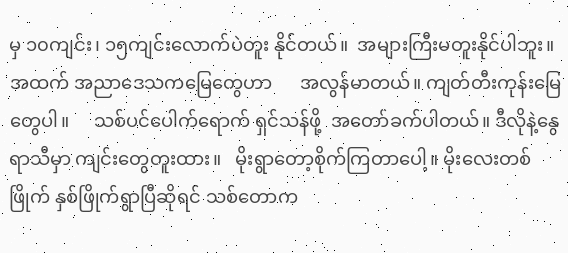မှ ၁၀ကျင်း၊ ၁၅ကျင်းလောက်ပဲတူး နိုင်တယ်။  အများကြီးမတူးနိုင်ပါဘူး။  အထက် အညာဒေသကမြေတွေဟာ      အလွန်မာတယ်။ ကျတ်တီးကုန်းမြေတွေပါ။     သစ်ပင်ပေါက်ရောက် ရှင်သန်ဖို့  အတော်ခက်ပါတယ်။ ဒီလိုနဲ့နွေရာသီမှာ ကျင်းတွေတူးထား။   မိုးရွာတော့စိုက်ကြတာပေါ့။ မိုးလေးတစ်ဖြိုက် နှစ်ဖြိုက်ရွာပြီဆိုရင် သစ်တောက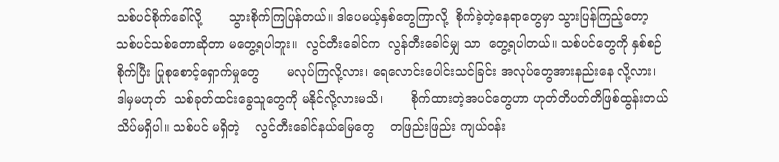သစ်ပင်စိုက်ခေါ်လို့       သွားစိုက်ကြပြန်တယ်။ ဒါပေမယ့်နှစ်တွေကြာလို့  စိုက်ခဲ့တဲ့နေရာတွေမှာ သွားပြန်ကြည့်တော့      သစ်ပင်သစ်တောဆိုတာ မတွေ့ရပါဘူး။  လွင်တီးခေါင်က  လွန်တီးခေါင်မျှ သာ  တွေ့ရပါတယ်။ သစ်ပင်တွေကို နှစ်စဉ်စိုက်ပြီး ပြုစုစောင့်ရှောက်မှုတွေ       မလုပ်ကြလို့လား၊ ရေလောင်းပေါင်းသင်ခြင်း အလုပ်တွေအားနည်းနေ လို့လား၊    ဒါမှမဟုတ်  သစ်ခုတ်ထင်းခွေသူတွေကို မနိုင်လို့လားမသိ၊       စိုက်ထားတဲ့အပင်တွေဟာ ဟုတ်တိပတ်တိဖြစ်ထွန်းတယ်  သိပ်မရှိပါ။ သစ်ပင် မရှိတဲ့    လွင်တီးခေါင်နယ်မြေတွေ    တဖြည်းဖြည်း ကျယ်ဝန်း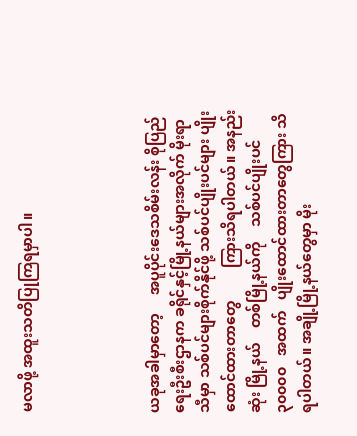မလာဖို့ အထူးသတိပြုကြရမှာပါ။




ယခုအခါမှာတော့     အပူပိုင်းဒေသစိမ်းလန်း စိုပြည်ရေးဦးစီးဌာနက ခရိုင်နှင့်မြို့နယ်များအလိုက် မိုးရာသီမှာ သစ်ပင်များစိုက်နိုင်ဖို့ သစ်ပင်ပျိုးပင်များ ပျိုးထောင်ထားတာတွေ         ကြားသိရပါတယ်။ အနည်းဆုံး မြို့နယ်    တစ်မြို့နယ်ကို    သစ်ပင်ပျိုးပင် ၃၀၀၀၀   အထက်   ပျိုးထောင်ထားတာတွေကြား သိရပါတယ်။ အချို့မြို့နယ်တွေမှာ မိုး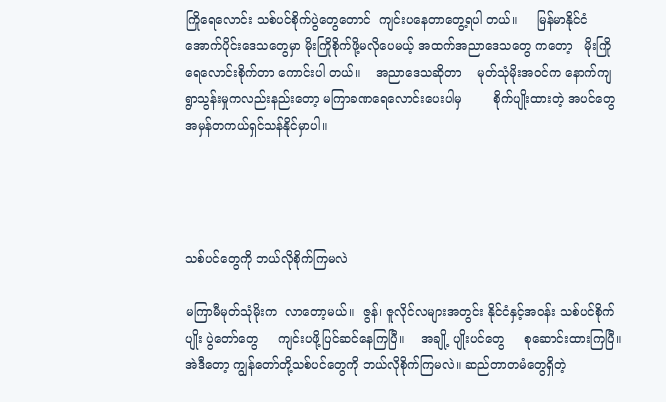ကြိုရေလောင်း သစ်ပင်စိုက်ပွဲတွေတောင်  ကျင်းပနေတာတွေ့ရပါ တယ်။     မြန်မာနိုင်ငံ   အောက်ပိုင်းဒေသတွေမှာ မိုးကြိုစိုက်ဖို့မလိုပေမယ့် အထက်အညာဒေသတွေ ကတော့   မိုးကြိုရေလောင်းစိုက်တာ ကောင်းပါ တယ်။    အညာဒေသဆိုတာ    မုတ်သုံမိုးအဝင်က နောက်ကျ           ရွာသွန်းမှုကလည်းနည်းတော့ မကြာခဏရေလောင်းပေးပါမှ        စိုက်ပျိုးထားတဲ့ အပင်တွေ အမှန်တကယ်ရှင်သန်နိုင်မှာပါ။




သစ်ပင်တွေကို ဘယ်လိုစိုက်ကြမလဲ

မကြာမီမုတ်သုံမိုးက  လာတော့မယ်။  ဇွန်၊ ဇူလိုင်လများအတွင်း နိုင်ငံနှင့်အဝန်း သစ်ပင်စိုက်ပျိုး ပွဲတော်တွေ     ကျင်းပဖို့ပြင်ဆင်နေကြပြီ။    အချို့ ပျိုးပင်တွေ     စုဆောင်းထားကြပြီ။    အဲဒီတော့ ကျွန်တော်တို့သစ်ပင်တွေကို ဘယ်လိုစိုက်ကြမလဲ။ ဆည်တာတမံတွေရှိတဲ့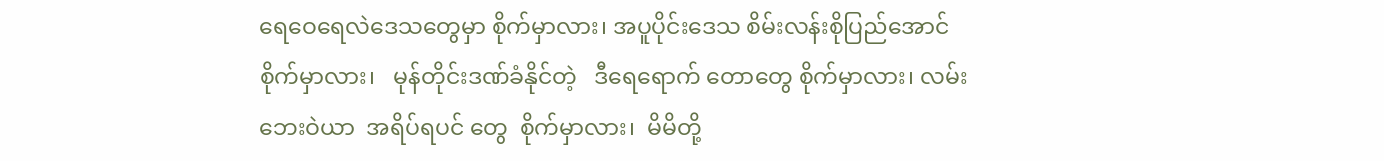ရေဝေရေလဲဒေသတွေမှာ စိုက်မှာလား၊ အပူပိုင်းဒေသ စိမ်းလန်းစိုပြည်အောင် စိုက်မှာလား၊   မုန်တိုင်းဒဏ်ခံနိုင်တဲ့   ဒီရေရောက် တောတွေ စိုက်မှာလား၊ လမ်းဘေးဝဲယာ  အရိပ်ရပင် တွေ  စိုက်မှာလား၊  မိမိတို့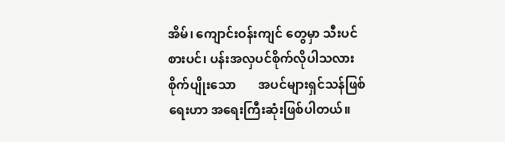အိမ်၊ ကျောင်းဝန်းကျင် တွေမှာ သီးပင်စားပင်၊ ပန်းအလှပင်စိုက်လိုပါသလား စိုက်ပျိုးသော       အပင်များရှင်သန်ဖြစ်ရေးဟာ အရေးကြီးဆုံးဖြစ်ပါတယ်။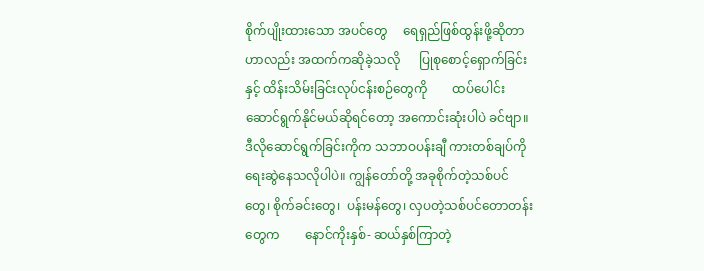စိုက်ပျိုးထားသော အပင်တွေ     ရေရှည်ဖြစ်ထွန်းဖို့ဆိုတာဟာလည်း အထက်ကဆိုခဲ့သလို      ပြုစုစောင့်ရှောက်ခြင်းနှင့် ထိန်းသိမ်းခြင်းလုပ်ငန်းစဉ်တွေကို        ထပ်ပေါင်း ဆောင်ရွက်နိုင်မယ်ဆိုရင်တော့ အကောင်းဆုံးပါပဲ ခင်ဗျာ။ ဒီလိုဆောင်ရွက်ခြင်းကိုက သဘာဝပန်းချီ ကားတစ်ချပ်ကို ရေးဆွဲနေသလိုပါပဲ။ ကျွန်တော်တို့ အခုစိုက်တဲ့သစ်ပင်တွေ၊ စိုက်ခင်းတွေ၊  ပန်းမန်တွေ၊ လှပတဲ့သစ်ပင်တောတန်းတွေက        နောင်ကိုးနှစ်- ဆယ်နှစ်ကြာတဲ့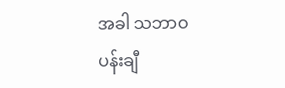အခါ သဘာဝပန်းချီ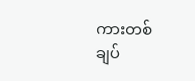ကားတစ်ချပ်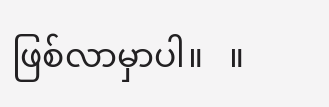ဖြစ်လာမှာပါ။   ။